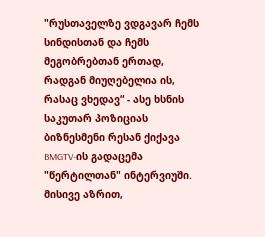"რუსთაველზე ვდგავარ ჩემს სინდისთან და ჩემს მეგობრებთან ერთად, რადგან მიუღებელია ის, რასაც ვხედავ“ - ასე ხსნის საკუთარ პოზიციას ბიზნესმენი რესან ქიქავა BMGTV-ის გადაცემა "წერტილთან" ინტერვიუში. მისივე აზრით,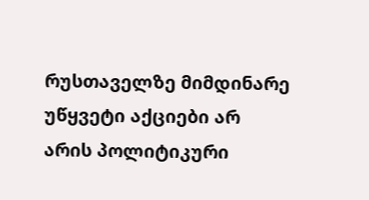რუსთაველზე მიმდინარე უწყვეტი აქციები არ არის პოლიტიკური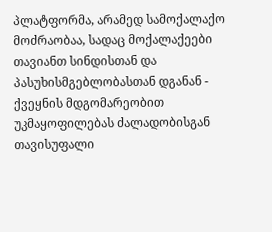პლატფორმა, არამედ სამოქალაქო მოძრაობაა, სადაც მოქალაქეები თავიანთ სინდისთან და პასუხისმგებლობასთან დგანან - ქვეყნის მდგომარეობით უკმაყოფილებას ძალადობისგან თავისუფალი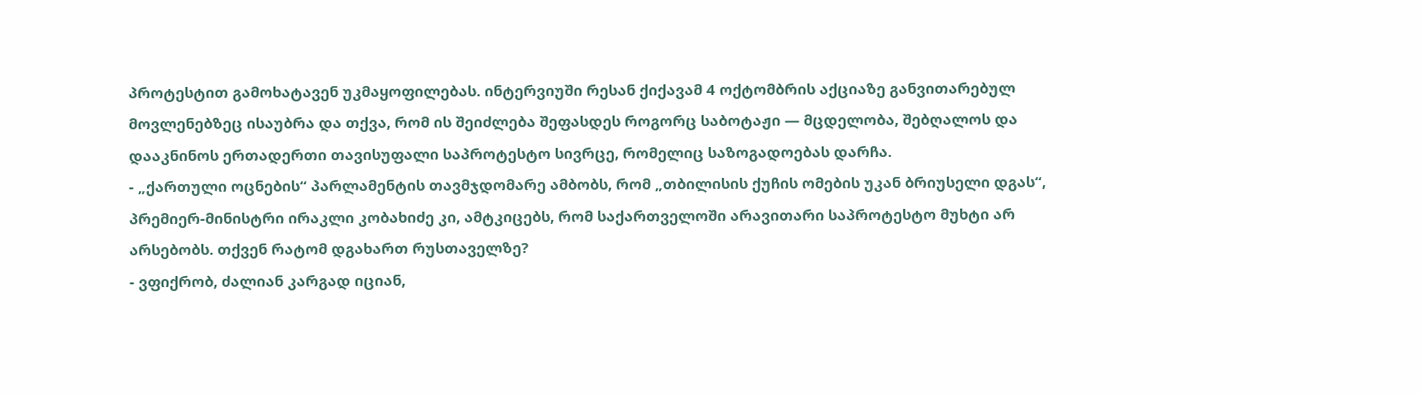პროტესტით გამოხატავენ უკმაყოფილებას. ინტერვიუში რესან ქიქავამ 4 ოქტომბრის აქციაზე განვითარებულ მოვლენებზეც ისაუბრა და თქვა, რომ ის შეიძლება შეფასდეს როგორც საბოტაჟი — მცდელობა, შებღალოს და დააკნინოს ერთადერთი თავისუფალი საპროტესტო სივრცე, რომელიც საზოგადოებას დარჩა.
- „ქართული ოცნების“ პარლამენტის თავმჯდომარე ამბობს, რომ „თბილისის ქუჩის ომების უკან ბრიუსელი დგას“, პრემიერ-მინისტრი ირაკლი კობახიძე კი, ამტკიცებს, რომ საქართველოში არავითარი საპროტესტო მუხტი არ არსებობს. თქვენ რატომ დგახართ რუსთაველზე?
- ვფიქრობ, ძალიან კარგად იციან,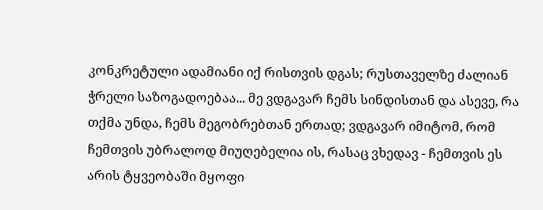კონკრეტული ადამიანი იქ რისთვის დგას; რუსთაველზე ძალიან ჭრელი საზოგადოებაა... მე ვდგავარ ჩემს სინდისთან და ასევე, რა თქმა უნდა, ჩემს მეგობრებთან ერთად; ვდგავარ იმიტომ, რომ ჩემთვის უბრალოდ მიუღებელია ის, რასაც ვხედავ - ჩემთვის ეს არის ტყვეობაში მყოფი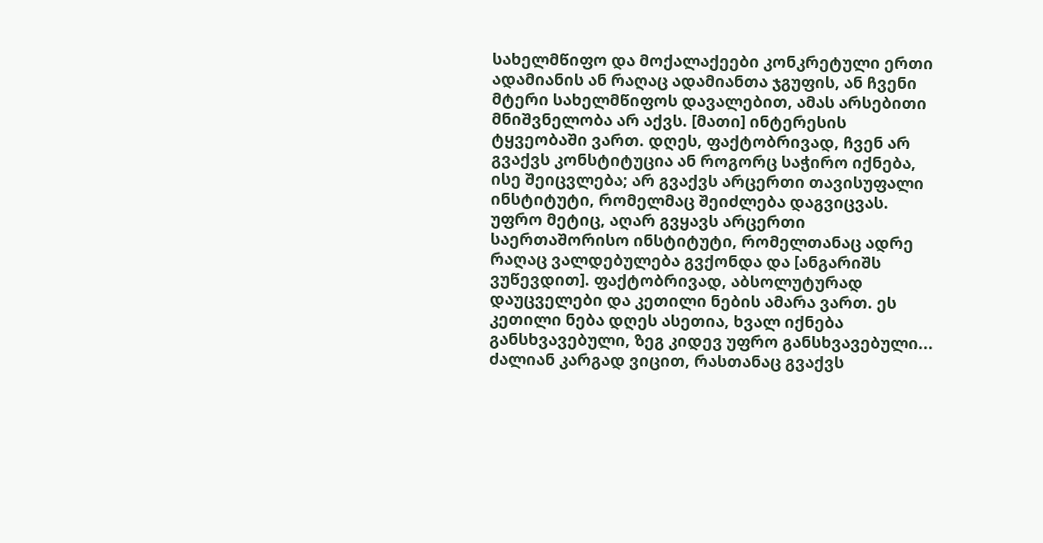სახელმწიფო და მოქალაქეები კონკრეტული ერთი ადამიანის ან რაღაც ადამიანთა ჯგუფის, ან ჩვენი მტერი სახელმწიფოს დავალებით, ამას არსებითი მნიშვნელობა არ აქვს. [მათი] ინტერესის ტყვეობაში ვართ. დღეს, ფაქტობრივად, ჩვენ არ გვაქვს კონსტიტუცია ან როგორც საჭირო იქნება, ისე შეიცვლება; არ გვაქვს არცერთი თავისუფალი ინსტიტუტი, რომელმაც შეიძლება დაგვიცვას. უფრო მეტიც, აღარ გვყავს არცერთი საერთაშორისო ინსტიტუტი, რომელთანაც ადრე რაღაც ვალდებულება გვქონდა და [ანგარიშს ვუწევდით]. ფაქტობრივად, აბსოლუტურად დაუცველები და კეთილი ნების ამარა ვართ. ეს კეთილი ნება დღეს ასეთია, ხვალ იქნება განსხვავებული, ზეგ კიდევ უფრო განსხვავებული... ძალიან კარგად ვიცით, რასთანაც გვაქვს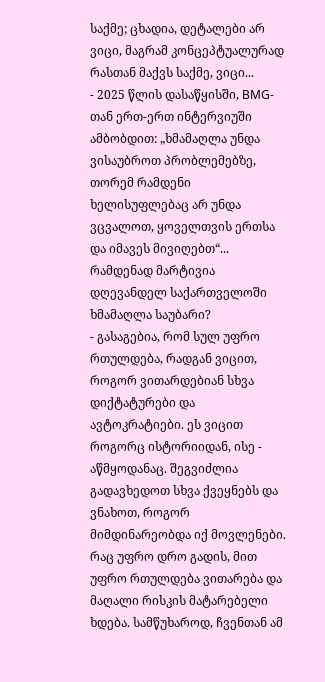საქმე; ცხადია, დეტალები არ ვიცი, მაგრამ კონცეპტუალურად რასთან მაქვს საქმე, ვიცი...
- 2025 წლის დასაწყისში, BMG-თან ერთ-ერთ ინტერვიუში ამბობდით: „ხმამაღლა უნდა ვისაუბროთ პრობლემებზე, თორემ რამდენი ხელისუფლებაც არ უნდა ვცვალოთ, ყოველთვის ერთსა და იმავეს მივიღებთ“... რამდენად მარტივია დღევანდელ საქართველოში ხმამაღლა საუბარი?
- გასაგებია, რომ სულ უფრო რთულდება, რადგან ვიცით, როგორ ვითარდებიან სხვა დიქტატურები და ავტოკრატიები. ეს ვიცით როგორც ისტორიიდან, ისე - აწმყოდანაც. შეგვიძლია გადავხედოთ სხვა ქვეყნებს და ვნახოთ, როგორ მიმდინარეობდა იქ მოვლენები. რაც უფრო დრო გადის, მით უფრო რთულდება ვითარება და მაღალი რისკის მატარებელი ხდება. სამწუხაროდ, ჩვენთან ამ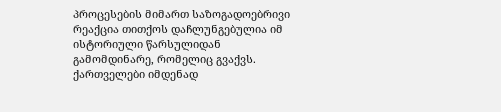პროცესების მიმართ საზოგადოებრივი რეაქცია თითქოს დაჩლუნგებულია იმ ისტორიული წარსულიდან გამომდინარე, რომელიც გვაქვს. ქართველები იმდენად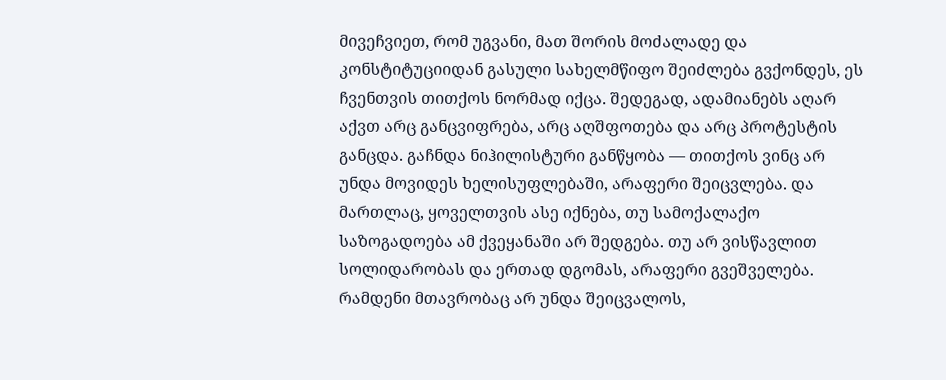მივეჩვიეთ, რომ უგვანი, მათ შორის მოძალადე და კონსტიტუციიდან გასული სახელმწიფო შეიძლება გვქონდეს, ეს ჩვენთვის თითქოს ნორმად იქცა. შედეგად, ადამიანებს აღარ აქვთ არც განცვიფრება, არც აღშფოთება და არც პროტესტის განცდა. გაჩნდა ნიჰილისტური განწყობა — თითქოს ვინც არ უნდა მოვიდეს ხელისუფლებაში, არაფერი შეიცვლება. და მართლაც, ყოველთვის ასე იქნება, თუ სამოქალაქო საზოგადოება ამ ქვეყანაში არ შედგება. თუ არ ვისწავლით სოლიდარობას და ერთად დგომას, არაფერი გვეშველება. რამდენი მთავრობაც არ უნდა შეიცვალოს,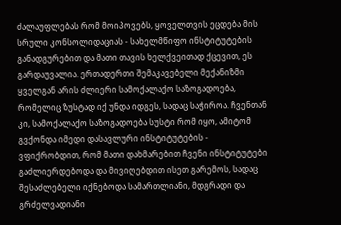ძალაუფლებას რომ მოიპოვებს, ყოველთვის ეცდება მის სრული კონსოლიდაციას - სახელმწიფო ინსტიტუტების განადგურებით და მათი თავის ხელქვეითად ქცევით, ეს გარდაუვალია. ერთადერთი შემაკავებელი მექანიზმი ყველგან არის ძლიერი სამოქალაქო საზოგადოება, რომელიც ზუსტად იქ უნდა იდგეს, სადაც საჭიროა. ჩვენთან კი, სამოქალაქო საზოგადოება სუსტი რომ იყო, ამიტომ გვქონდა იმედი დასავლური ინსტიტუტების - ვფიქრობდით, რომ მათი დახმარებით ჩვენი ინსტიტუტები გაძლიერდებოდა და მივიღებდით ისეთ გარემოს, სადაც შესაძლებელი იქნებოდა სამართლიანი, მდგრადი და გრძელვადიანი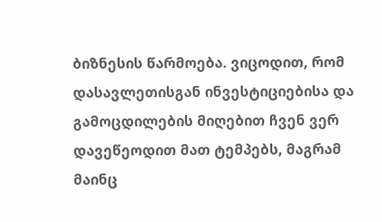ბიზნესის წარმოება. ვიცოდით, რომ დასავლეთისგან ინვესტიციებისა და გამოცდილების მიღებით ჩვენ ვერ დავეწეოდით მათ ტემპებს, მაგრამ მაინც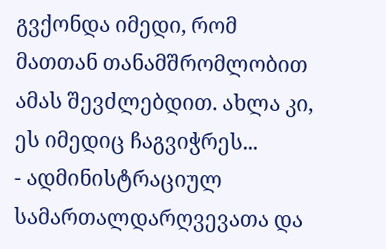გვქონდა იმედი, რომ მათთან თანამშრომლობით ამას შევძლებდით. ახლა კი, ეს იმედიც ჩაგვიჭრეს...
- ადმინისტრაციულ სამართალდარღვევათა და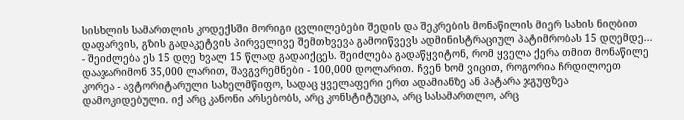სისხლის სამართლის კოდექსში მორიგი ცვლილებები შედის და შეკრების მონაწილის მიერ სახის ნიღბით დაფარვის, გზის გადაკეტვის პირველივე შემთხვევა გამოიწვევს ადმინისტრაციულ პატიმრობას 15 დღემდე...
- შეიძლება ეს 15 დღე ხვალ 15 წლად გადაიქცეს. შეიძლება გადაწყვიტონ, რომ ყველა ქერა თმით მონაწილე დააჯარიმონ 35,000 ლარით, შავგვრემნები - 100,000 დოლარით. ჩვენ ხომ ვიცით, როგორია ჩრდილოეთ კორეა - ავტორიტარული სახელმწიფო, სადაც ყველაფერი ერთ ადამიანზე ან პატარა ჯგუფზეა დამოკიდებული. იქ არც კანონი არსებობს, არც კონსტიტუცია, არც სასამართლო, არც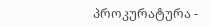პროკურატურა -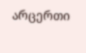არცერთი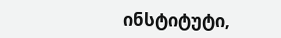ინსტიტუტი,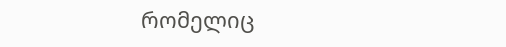რომელიც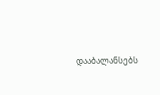დააბალანსებს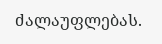ძალაუფლებას.